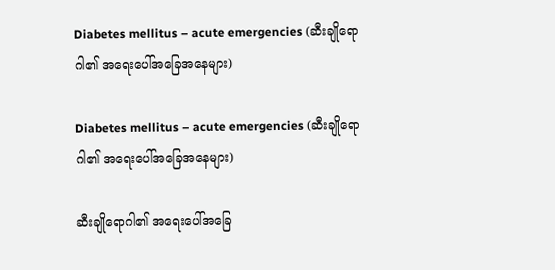Diabetes mellitus – acute emergencies (ဆီးချိုရောဂါ၏ အရေးပေါ်အခြေအနေများ)

Diabetes mellitus – acute emergencies (ဆီးချိုရောဂါ၏ အရေးပေါ်အခြေအနေများ)

ဆီးချိုရောဂါ၏ အရေးပေါ်အခြေ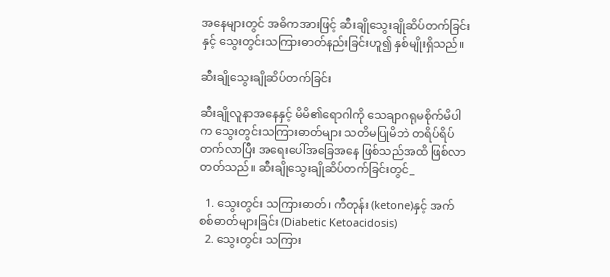အနေများတွင် အဓိကအားဖြင့် ဆီးချိုသွေးချိုဆိပ်တက်ခြင်းနှင့် သွေးတွင်းသကြားဓာတ်နည်းခြင်းဟူ၍ နှစ်မျိုးရှိသည်။

ဆီးချိုသွေးချိုဆိပ်တက်ခြင်း

ဆီးချိုလူနာအနေနှင့် မိမိ၏ရောဂါကို သေချာဂရုမစိုက်မိပါက သွေးတွင်းသကြားဓာတ်များ သတိမပြုမိဘဲ တရိပ်ရိပ်တက်လာပြီး အရေးပေါ်အခြေအနေ ဖြစ်သည်အထိ ဖြစ်လာတတ်သည်။ ဆီးချိုသွေးချိုဆိပ်တက်ခြင်းတွင်_

  1. သွေးတွင်း သကြားဓာတ်၊ ကီတုန်း (ketone)နှင့် အက်စစ်ဓာတ်များခြင်း (Diabetic Ketoacidosis)
  2. သွေးတွင်း သကြား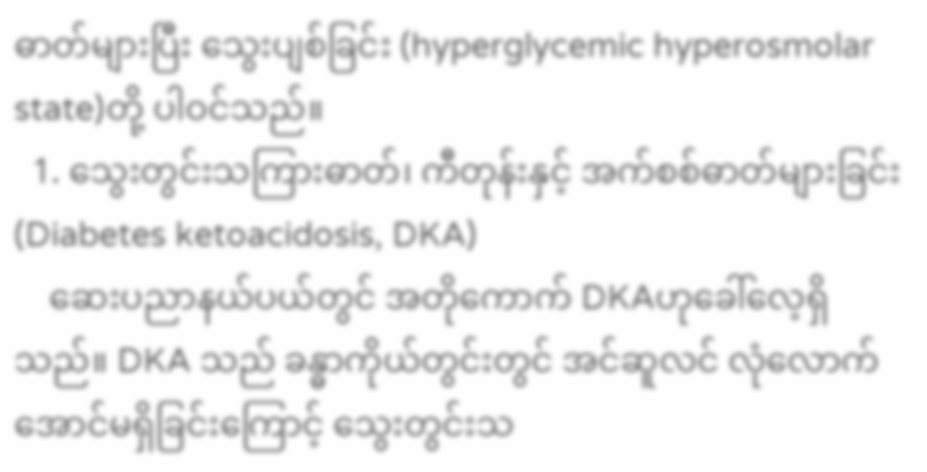ဓာတ်များပြီး သွေးပျစ်ခြင်း (hyperglycemic hyperosmolar state)တို့ ပါဝင်သည်။
  1. သွေးတွင်းသကြားဓာတ်၊ ကီတုန်းနှင့် အက်စစ်ဓာတ်များခြင်း (Diabetes ketoacidosis, DKA)
    ဆေးပညာနယ်ပယ်တွင် အတိုကောက် DKAဟုခေါ်လေ့ရှိသည်။ DKA သည် ခန္ဓာကိုယ်တွင်းတွင် အင်ဆူလင် လုံလောက်အောင်မရှိခြင်းကြောင့် သွေးတွင်းသ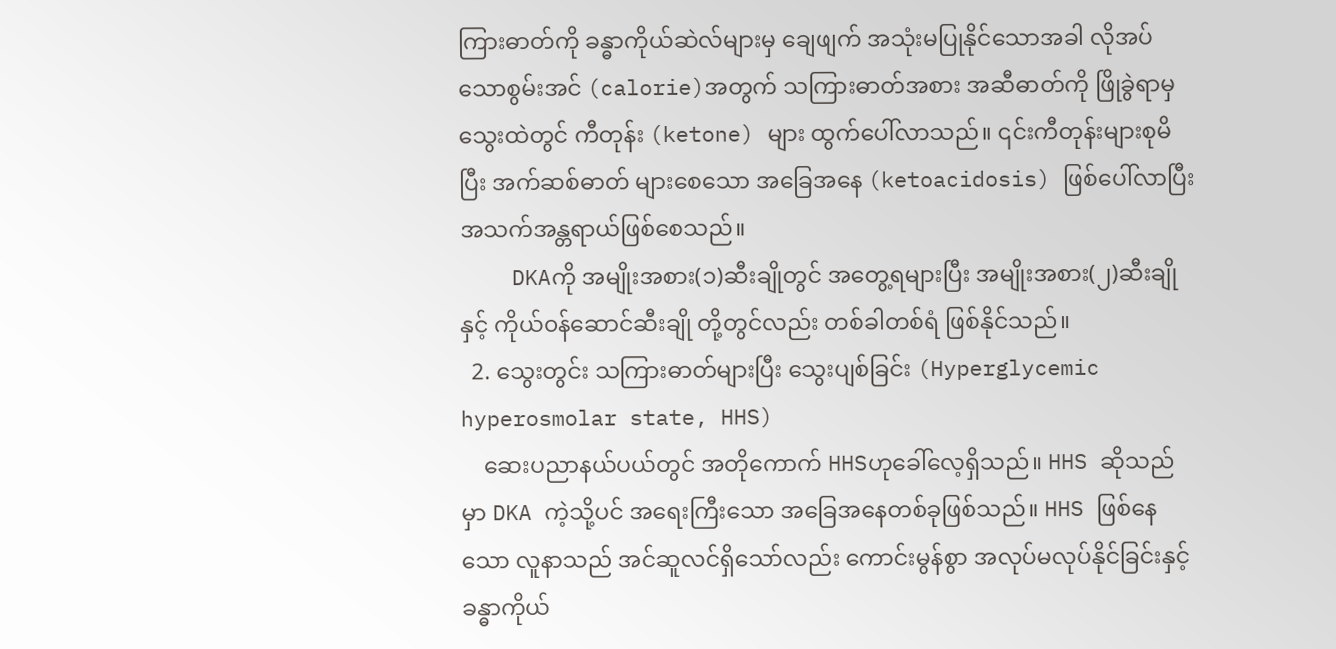ကြားဓာတ်ကို ခန္ဓာကိုယ်ဆဲလ်များမှ ချေဖျက် အသုံးမပြုနိုင်သောအခါ လိုအပ်သောစွမ်းအင် (calorie)အတွက် သကြားဓာတ်အစား အဆီဓာတ်ကို ဖြိုခွဲရာမှ သွေးထဲတွင် ကီတုန်း (ketone) များ ထွက်ပေါ်လာသည်။ ၎င်းကီတုန်းများစုမိပြီး အက်ဆစ်ဓာတ် များစေသော အခြေအနေ (ketoacidosis) ဖြစ်ပေါ်လာပြီး အသက်အန္တရာယ်ဖြစ်စေသည်။
    DKAကို အမျိုးအစား(၁)ဆီးချိုတွင် အတွေ့ရများပြီး အမျိုးအစား(၂)ဆီးချိုနှင့် ကိုယ်၀န်ဆောင်ဆီးချို တို့တွင်လည်း တစ်ခါတစ်ရံ ဖြစ်နိုင်သည်။
  2. သွေးတွင်း သကြားဓာတ်များပြီး သွေးပျစ်ခြင်း (Hyperglycemic hyperosmolar state, HHS)
    ဆေးပညာနယ်ပယ်တွင် အတိုကောက် HHSဟုခေါ်လေ့ရှိသည်။ HHS ဆိုသည်မှာ DKA ကဲ့သို့ပင် အရေးကြီးသော အခြေအနေတစ်ခုဖြစ်သည်။ HHS ဖြစ်နေသော လူနာသည် အင်ဆူလင်ရှိသော်လည်း ကောင်းမွန်စွာ အလုပ်မလုပ်နိုင်ခြင်းနှင့် ခန္ဓာကိုယ်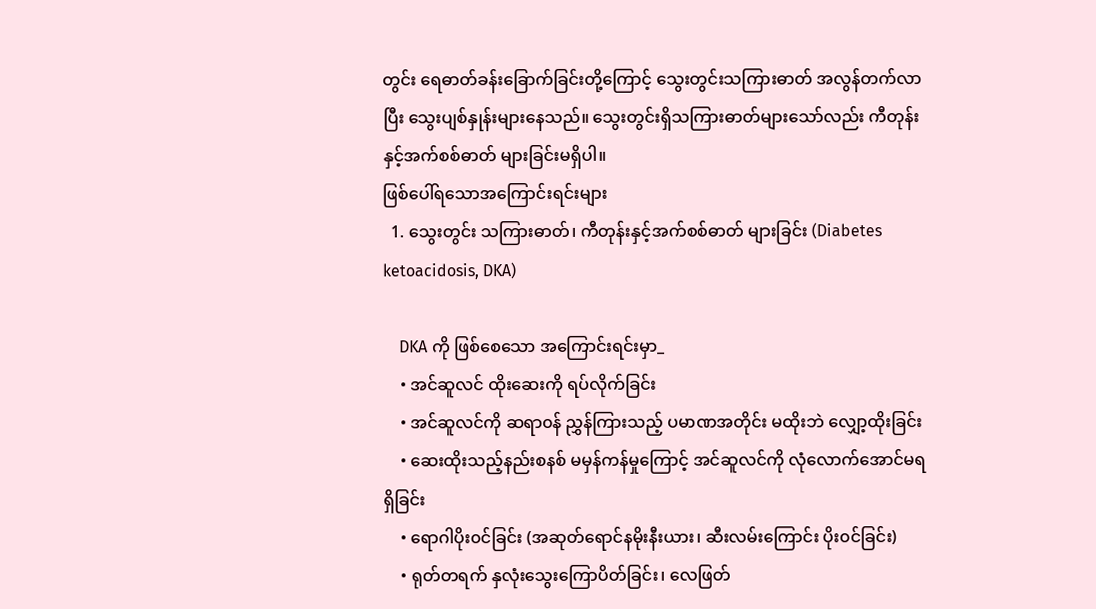တွင်း ရေဓာတ်ခန်းခြောက်ခြင်းတို့ကြောင့် သွေးတွင်းသကြားဓာတ် အလွန်တက်လာပြီး သွေးပျစ်နှုန်းများနေသည်။ သွေးတွင်းရှိသကြားဓာတ်များသော်လည်း ကီတုန်းနှင့်အက်စစ်ဓာတ် များခြင်းမရှိပါ။
ဖြစ်ပေါ်ရသောအကြောင်းရင်းများ
  1. သွေးတွင်း သကြားဓာတ်၊ ကီတုန်းနှင့်အက်စစ်ဓာတ် များခြင်း (Diabetes ketoacidosis, DKA)

    DKA ကို ဖြစ်စေသော အကြောင်းရင်းမှာ_
    • အင်ဆူလင် ထိုးဆေးကို ရပ်လိုက်ခြင်း
    • အင်ဆူလင်ကို ဆရာ၀န် ညွှန်ကြားသည့် ပမာဏအတိုင်း မထိုးဘဲ လျှော့ထိုးခြင်း
    • ဆေးထိုးသည့်နည်းစနစ် မမှန်ကန်မှုကြောင့် အင်ဆူလင်ကို လုံလောက်အောင်မရရှိခြင်း
    • ရောဂါပိုး၀င်ခြင်း (အဆုတ်ရောင်နမိုးနီးယား၊ ဆီးလမ်းကြောင်း ပိုး၀င်ခြင်း)
    • ရုတ်တရက် နှလုံးသွေးကြောပိတ်ခြင်း၊ လေဖြတ်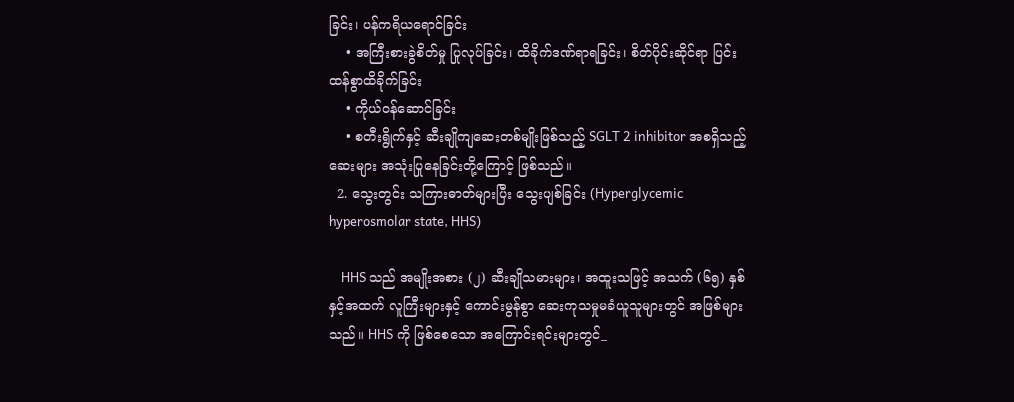ခြင်း၊ ပန်ကရိယရောင်ခြင်း
    • အကြီးစားခွဲစိတ်မှု ပြုလုပ်ခြင်း၊ ထိခိုက်ဒဏ်ရာရခြင်း၊ စိတ်ပိုင်းဆိုင်ရာ ပြင်းထန်စွာထိခိုက်ခြင်း
    • ကိုယ်၀န်ဆောင်ခြင်း
    • စတီးရွိုက်နှင့် ဆီးချိုကျဆေးတစ်မျိုးဖြစ်သည့် SGLT 2 inhibitor အစရှိသည့် ဆေးများ အသုံးပြုနေခြင်းတို့ကြောင့် ဖြစ်သည်။
  2. သွေးတွင်း သကြားဓာတ်များပြီး သွေးပျစ်ခြင်း (Hyperglycemic hyperosmolar state, HHS)

    HHS သည် အမျိုးအစား (၂) ဆီးချိုသမားများ၊ အထူးသဖြင့် အသက် (၆၅) နှစ်နှင့်အထက် လူကြီးများနှင့် ကောင်းမွန်စွာ ဆေးကုသမှုမခံယူသူများတွင် အဖြစ်များသည်။ HHS ကို ဖြစ်စေသော အကြောင်းရင်းများတွင်_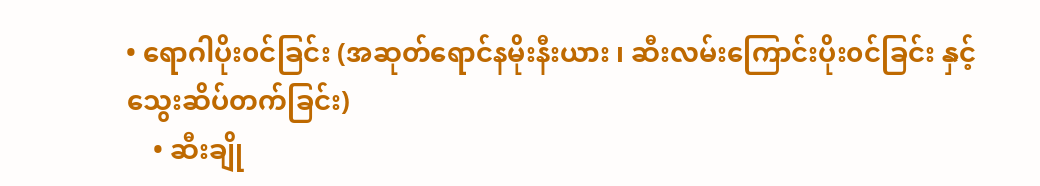• ရောဂါပိုး၀င်ခြင်း (အဆုတ်ရောင်နမိုးနီးယား ၊ ဆီးလမ်းကြောင်းပိုး၀င်ခြင်း နှင့် သွေးဆိပ်တက်ခြင်း)
    • ဆီးချို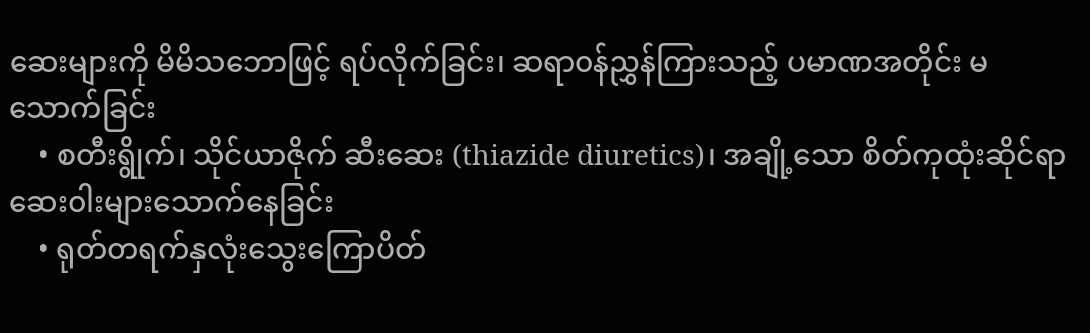ဆေးများကို မိမိသဘောဖြင့် ရပ်လိုက်ခြင်း၊ ဆရာ၀န်ညွှန်ကြားသည့် ပမာဏအတိုင်း မသောက်ခြင်း
    • စတီးရွိုက်၊ သိုင်ယာဇိုက် ဆီးဆေး (thiazide diuretics)၊ အချို့သော စိတ်ကုထုံးဆိုင်ရာ ဆေး၀ါးများသောက်နေခြင်း
    • ရုတ်တရက်နှလုံးသွေးကြောပိတ်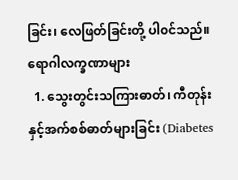ခြင်း၊ လေဖြတ်ခြင်းတို့ ပါ၀င်သည်။
ရောဂါလက္ခဏာများ
  1. သွေးတွင်းသကြားဓာတ်၊ ကီတုန်းနှင့်အက်စစ်ဓာတ်များခြင်း (Diabetes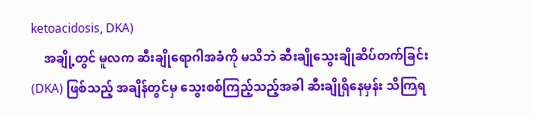ketoacidosis, DKA)
    အချို့တွင် မူလက ဆီးချိုရောဂါအခံကို မသိဘဲ ဆီးချိုသွေးချိုဆိပ်တက်ခြင်း (DKA) ဖြစ်သည့် အချိန်တွင်မှ သွေးစစ်ကြည့်သည့်အခါ ဆီးချိုရှိနေမှန်း သိကြရ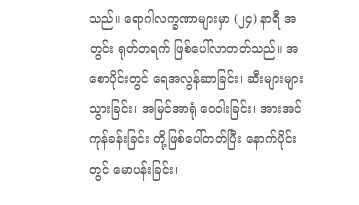သည်။ ရောဂါလက္ခဏာများမှာ (၂၄) နာရီ အတွင်း ရုတ်တရက် ဖြစ်ပေါ်လာတတ်သည်။ အစောပိုင်းတွင် ရေအလွန်ဆာခြင်း၊ ဆီးများများသွားခြင်း၊ အမြင်အာရုံ ‌ဝေဝါးခြင်း၊ အားအင်ကုန်ခန်းခြင်း တို့ဖြစ်ပေါ်တတ်ပြီး နောက်ပိုင်းတွင် မောပန်းခြင်း၊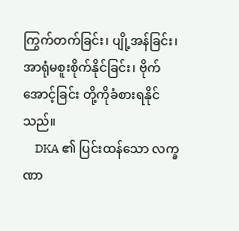ကြွက်တက်ခြင်း၊ ပျို့အန်ခြင်း၊ အာရုံမစူးစိုက်နိုင်ခြင်း၊ ဗိုက်အောင့်ခြင်း တို့ကိုခံစားရနိုင်သည်။
    DKA ၏ ပြင်းထန်သော လက္ခဏာ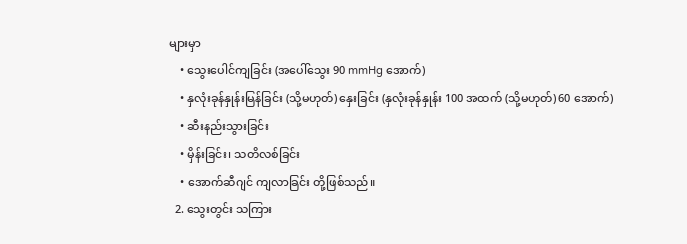များမှာ
    • သွေးပေါင်ကျခြင်း (အပေါ်သွေး 90 mmHg အောက်)
    • နှလုံးခုန်နှုန်းမြန်ခြင်း (သို့မဟုတ်) နှေးခြင်း (နှလုံးခုန်နှုန်း 100 အထက် (သို့မဟုတ်) 60 အောက်)
    • ဆီးနည်းသွားခြင်း
    • မှိန်းခြင်း၊ သတိလစ်ခြင်း
    • အောက်ဆီဂျင် ကျလာခြင်း တို့ဖြစ်သည်။
  2. သွေးတွင်း သကြား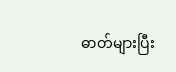ဓာတ်များပြီး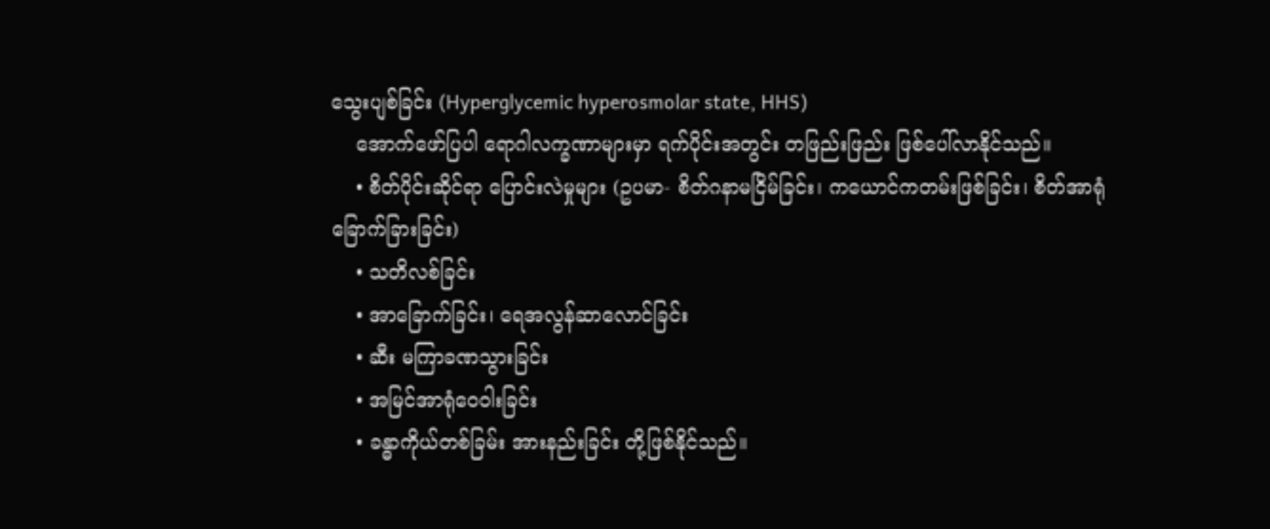သွေးပျစ်ခြင်း (Hyperglycemic hyperosmolar state, HHS)
    အောက်ဖော်ပြပါ ရောဂါလက္ခဏာများမှာ ရက်ပိုင်းအတွင်း တဖြည်းဖြည်း ဖြစ်ပေါ်လာနိုင်သည်။
    • စိတ်ပိုင်းဆိုင်ရာ ပြောင်းလဲမှုများ (ဥပမာ- စိတ်ဂနာမငြိမ်ခြင်း၊ ကယောင်ကတမ်းဖြစ်ခြင်း၊ စိတ်အာရုံခြောက်ခြားခြင်း)
    • သတိလစ်ခြင်း
    • အာခြောက်ခြင်း၊ ရေအလွန်ဆာလောင်ခြင်း
    • ဆီး မကြာခဏသွားခြင်း
    • အမြင်အာရုံဝေဝါးခြင်း
    • ခန္ဓာကိုယ်တစ်ခြမ်း အားနည်းခြင်း တို့ဖြစ်နိုင်သည်။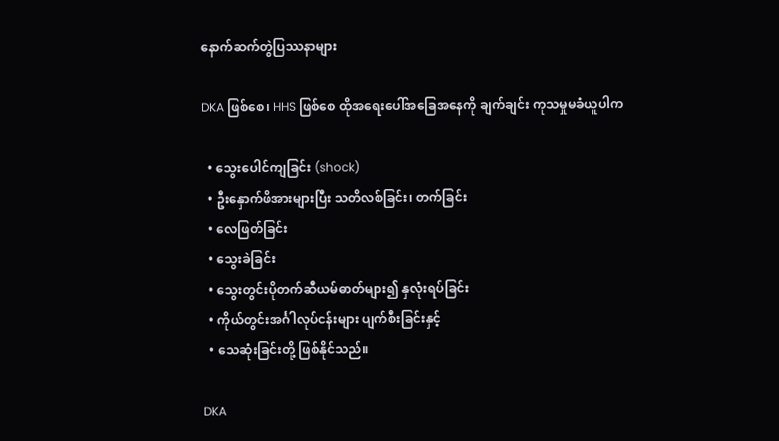နောက်ဆက်တွဲပြဿနာများ

DKA ဖြစ်စေ၊ HHS ဖြစ်စေ ထိုအရေးပေါ်အခြေအနေကို ချက်ချင်း ကုသမှုမခံယူပါက

  • သွေးပေါင်ကျခြင်း (shock)
  • ဦးနှောက်ဖိအားများပြီး သတိလစ်ခြင်း၊ တက်ခြင်း
  • လေဖြတ်ခြင်း
  • သွေးခဲခြင်း
  • သွေးတွင်းပိုတက်ဆီယမ်ဓာတ်များ၍ နှလုံးရပ်ခြင်း
  • ကိုယ်တွင်းအင်္ဂါလုပ်ငန်းများ ပျက်စီးခြင်းနှင့်
  • သေဆုံးခြင်းတို့ ဖြစ်နိုင်သည်။

DKA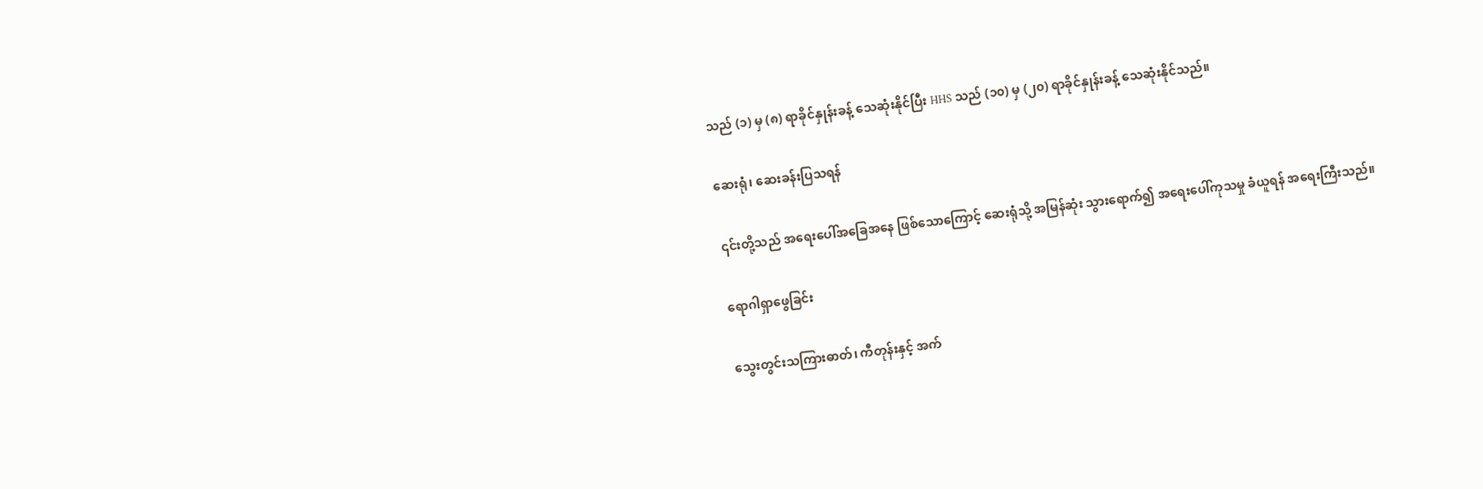သည် (၁) မှ (၈) ရာခိုင်နှုန်းခန့် သေဆုံးနိုင်ပြီး HHS သည် (၁၀) မှ (၂၀) ရာခိုင်နှုန်းခန့် သေဆုံးနိုင်သည်။

ဆေးရုံ၊ ဆေးခန်းပြသရန်

၎င်းတို့သည် အရေးပေါ်အခြေအနေ ဖြစ်သောကြောင့် ဆေးရုံသို့ အမြန်ဆုံး သွားရောက်၍ အရေးပေါ်ကုသမှု ခံယူရန် အရေးကြီးသည်။

ရောဂါရှာဖွေခြင်း

သွေးတွင်းသကြားဓာတ်၊ ကီတုန်းနှင့် အက်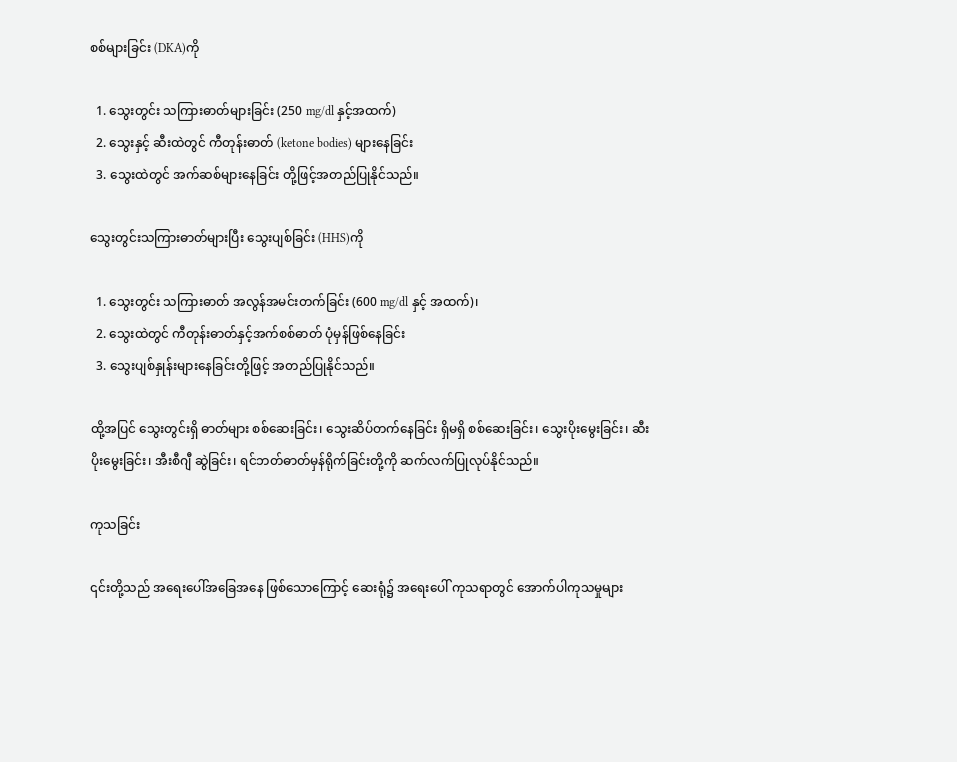စစ်များခြင်း (DKA)ကို

  1. သွေးတွင်း သကြားဓာတ်များခြင်း (250 mg/dl နှင့်အထက်)
  2. သွေးနှင့် ဆီးထဲတွင် ကီတုန်းဓာတ် (ketone bodies) များနေခြင်း
  3. သွေးထဲတွင် အက်ဆစ်များနေခြင်း တို့ဖြင့်အတည်ပြုနိုင်သည်။

သွေးတွင်းသကြားဓာတ်များပြီး သွေးပျစ်ခြင်း (HHS)ကို

  1. သွေးတွင်း သကြားဓာတ် အလွန်အမင်းတက်ခြင်း (600 mg/dl နှင့် အထက်)၊
  2. သွေးထဲတွင် ကီတုန်းဓာတ်နှင့်အက်စစ်ဓာတ် ပုံမှန်ဖြစ်နေခြင်း
  3. သွေးပျစ်နှုန်းများနေခြင်းတို့ဖြင့် အတည်ပြုနိုင်သည်။

ထို့အပြင် သွေးတွင်းရှိ ဓာတ်များ စစ်ဆေးခြင်း၊ သွေးဆိပ်တက်နေခြင်း ရှိမရှိ စစ်ဆေးခြင်း၊ သွေးပိုးမွေးခြင်း၊ ဆီးပိုးမွေးခြင်း၊ အီးစီဂျီ ဆွဲခြင်း၊ ရင်ဘတ်ဓာတ်မှန်ရိုက်ခြင်းတို့ကို ဆက်လက်ပြုလုပ်နိုင်သည်။

ကုသခြင်း

၎င်းတို့သည် အရေးပေါ်အခြေအနေ ဖြစ်သောကြောင့် ဆေးရုံ၌ အရေးပေါ် ကုသရာတွင် အောက်ပါကုသမှုများ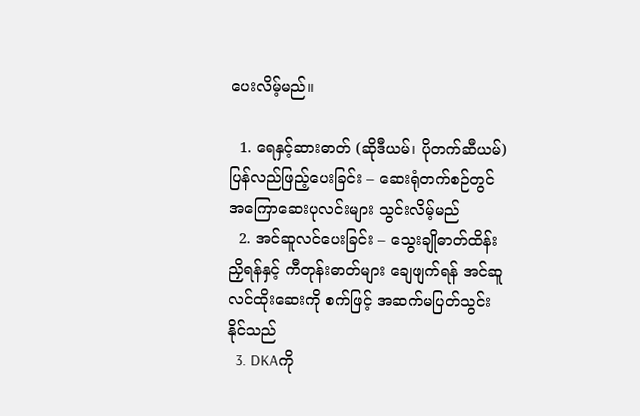ပေးလိမ့်မည်။

  1. ရေနှင့်ဆားဓာတ် (ဆိုဒီယမ်၊ ပိုတက်ဆီယမ်) ပြန်လည်ဖြည့်ပေးခြင်း – ဆေးရုံတက်စဉ်တွင် အကြောဆေးပုလင်းများ သွင်းလိမ့်မည်
  2. အင်ဆူလင်ပေးခြင်း – သွေးချိုဓာတ်ထိန်းညှိရန်နှင့် ကီတုန်းဓာတ်များ ချေဖျက်ရန် အင်ဆူလင်ထိုးဆေးကို စက်ဖြင့် အဆက်မပြတ်သွင်းနိုင်သည်
  3. DKAကို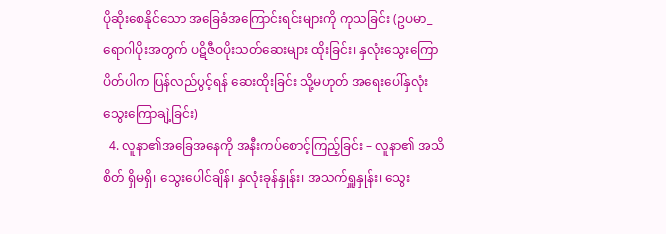ပိုဆိုးစေနိုင်သော အခြေခံအကြောင်းရင်းများကို ကုသခြင်း (ဥပမာ_ရောဂါပိုးအတွက် ပဋိဇီဝပိုးသတ်ဆေးများ ထိုးခြင်း၊ နှလုံးသွေးကြောပိတ်ပါက ပြန်လည်ပွင့်ရန် ဆေးထိုးခြင်း သို့မဟုတ် အရေးပေါ်နှလုံးသွေးကြောချဲ့ခြင်း)
  4. လူနာ၏အခြေအနေကို အနီးကပ်စောင့်ကြည့်ခြင်း – လူနာ၏ အသိစိတ် ရှိမရှိ၊ သွေးပေါင်ချိန်၊ နှလုံးခုန်နှုန်း၊ အသက်ရှူနှုန်း၊ သွေး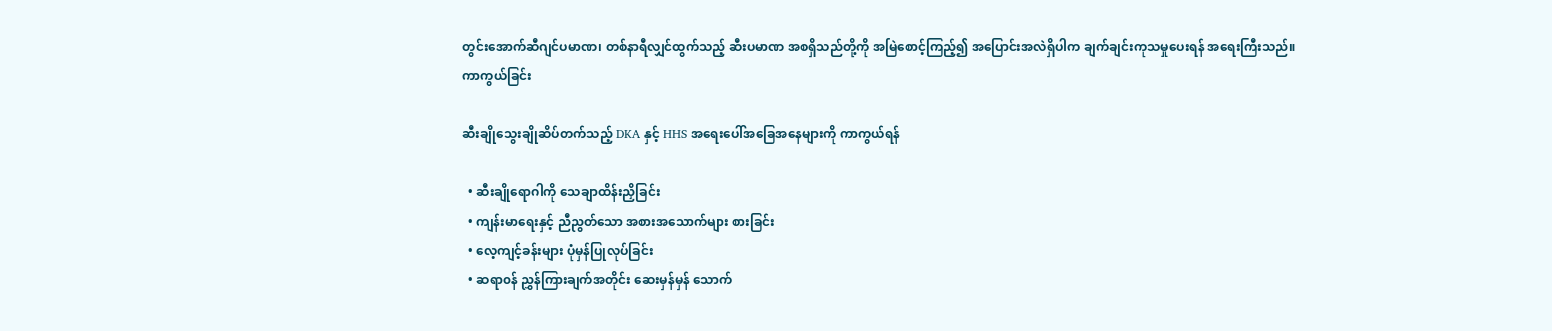တွင်းအောက်ဆီဂျင်ပမာဏ၊ တစ်နာရီလျှင်ထွက်သည့် ဆီးပမာဏ အစရှိသည်တို့ကို အမြဲစောင့်ကြည့်၍ အပြောင်းအလဲရှိပါက ချက်ချင်းကုသမှုပေးရန် အရေးကြီးသည်။
ကာကွယ်ခြင်း

ဆီးချိုသွေးချိုဆိပ်တက်သည့် DKA နှင့် HHS အ‌ရေးပေါ်အခြေအနေများကို ကာကွယ်ရန်

  • ဆီးချိုရောဂါကို သေချာထိန်းညှိခြင်း
  • ကျန်းမာရေးနှင့် ညီညွတ်သော အစားအသောက်များ စားခြင်း
  • လေ့ကျင့်ခန်းများ ပုံမှန်ပြုလုပ်ခြင်း
  • ဆရာ၀န် ညွှန်ကြားချက်အတိုင်း ဆေးမှန်မှန် သောက်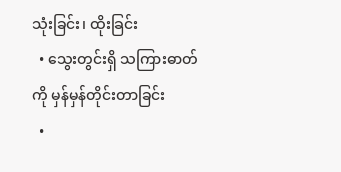သုံးခြင်း၊ ထိုးခြင်း
  • သွေးတွင်းရှိ သကြားဓာတ်ကို မှန်မှန်တိုင်းတာခြင်း
  •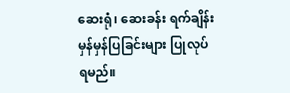ဆေးရုံ၊ ဆေးခန်း ရက်ချိန်းမှန်မှန်ပြခြင်းများ ပြုလုပ်ရမည်။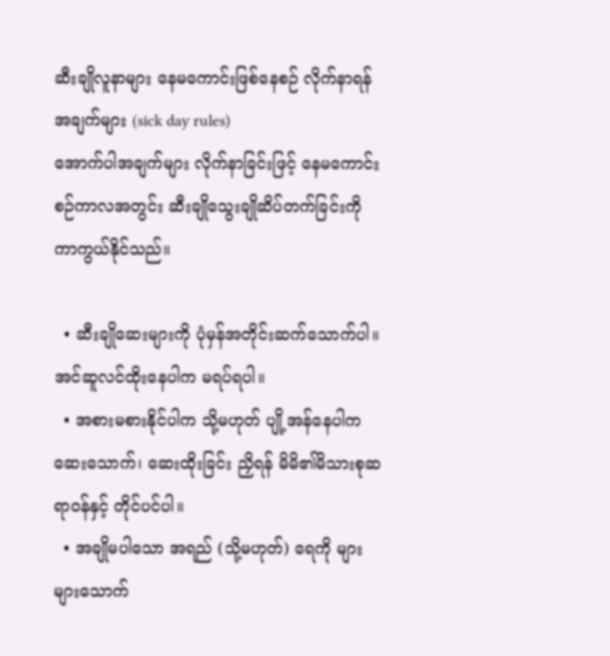ဆီးချိုလူနာများ နေမကောင်းဖြစ်နေစဉ် လိုက်နာရန် အချက်များ (sick day rules)
အောက်ပါအချက်များ လိုက်နာခြင်းဖြင့် နေမကောင်းစဉ်ကာလအတွင်း ဆီးချိုသွေးချိုဆိပ်တက်ခြင်းကို ကာကွယ်နိုင်သည်။

  • ဆီးချိုဆေးများကို ပုံမှန်အတိုင်းဆက်သောက်ပါ။ အင်ဆူလင်ထိုးနေပါက မရပ်ရပါ။
  • အစားမစားနိုင်ပါက သို့မဟုတ် ပျို့အန်နေပါက ဆေးသောက်၊ ဆေးထိုးခြင်း ညှိရန် မိမိ၏မိသားစုဆရာဝန်နှင့် တိုင်ပင်ပါ။
  • အချိုမပါသော အရည် (သို့မဟုတ်) ရေကို များများသောက်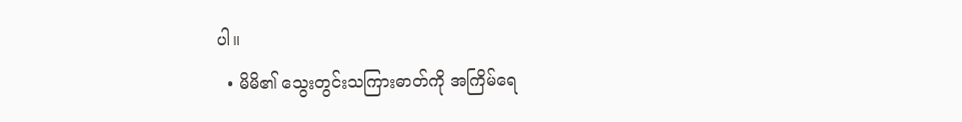ပါ။
  • မိမိ၏ သွေးတွင်းသကြားဓာတ်ကို အကြိမ်ရေ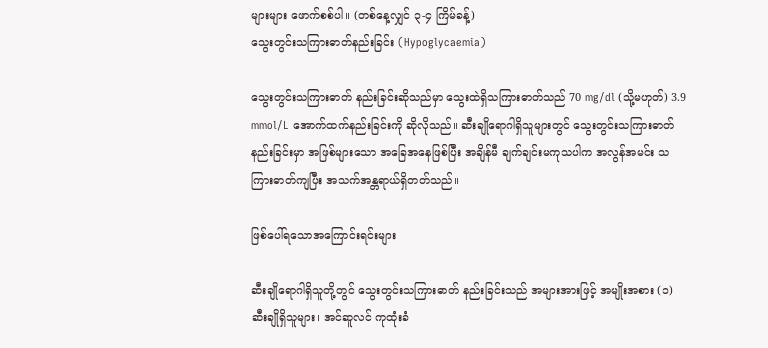များများ ဖောက်စစ်ပါ။ (တစ်နေ့လျှင် ၃-၄ ကြိမ်ခန့်)
သွေးတွင်းသကြားဓာတ်နည်းခြင်း (Hypoglycaemia)

သွေးတွင်းသကြားဓာတ် နည်းခြင်းဆိုသည်မှာ သွေးထဲရှိသကြားဓာတ်သည် 70 mg/dl (သို့မဟုတ်) 3.9 mmol/L အောက်ထက်နည်းခြင်းကို ဆိုလိုသည်။ ဆီးချိုရောဂါရှိသူများတွင် သွေးတွင်းသကြားဓာတ်နည်းခြင်းမှာ အဖြစ်များသော အခြေအနေဖြစ်ပြီး အချိန်မီ ချက်ချင်းမကုသပါက အလွန်အမင်း သကြားဓာတ်ကျပြီး အသက်အန္တရာယ်ရှိတတ်သည်။

ဖြစ်ပေါ်ရသောအကြောင်းရင်းများ

ဆီးချိုရောဂါရှိသူတို့တွင် သွေးတွင်းသကြားဓာတ် နည်းခြင်းသည် အများအားဖြင့် အမျိုးအစား (၁) ဆီးချိုရှိသူများ၊ အင်ဆူလင် ကုထုံးခံ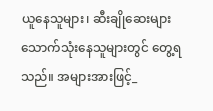ယူနေသူများ၊ ဆီးချိုဆေးများ သောက်သုံးနေသူများတွင် တွေ့ရသည်။ အများအားဖြင့်_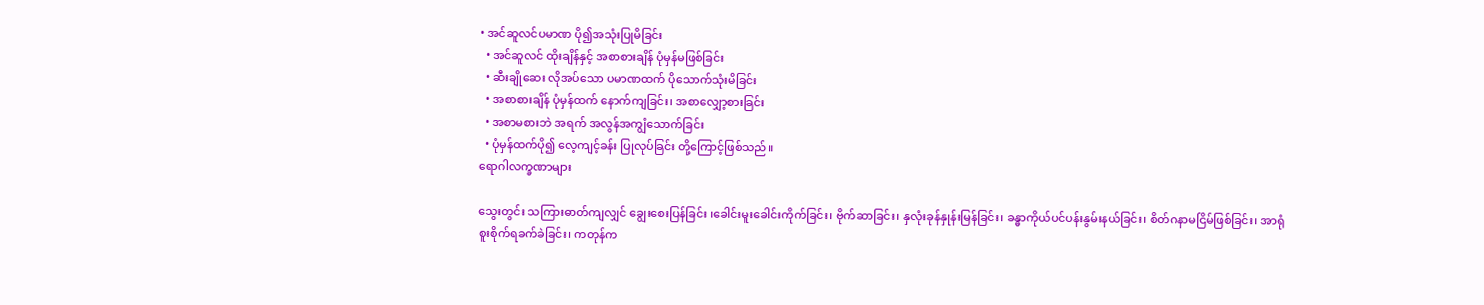• အင်ဆူလင်ပမာဏ ပို၍အသုံးပြုမိခြင်း
  • အင်ဆူလင် ထိုးချိန်နှင့် အစာစားချိန် ပုံမှန်မဖြစ်ခြင်း
  • ဆီးချိုဆေး လိုအပ်သော ပမာဏထက် ပိုသောက်သုံးမိခြင်း
  • အစာစားချိန် ပုံမှန်ထက် နောက်ကျခြင်း၊ အစာလျှော့စားခြင်း
  • အစာမစားဘဲ အရက် အလွန်အကျွံသောက်ခြင်း
  • ပုံမှန်ထက်ပို၍ လေ့ကျင့်ခန်း ပြုလုပ်ခြင်း တို့ကြောင့်ဖြစ်သည်။
ရောဂါလက္ခဏာများ

သွေးတွင်း သကြားဓာတ်ကျလျှင် ချွေးစေးပြန်ခြင်း ၊ခေါင်းမူးခေါင်းကိုက်ခြင်း၊ ဗိုက်ဆာခြင်း၊ နှလုံးခုန်နှုန်းမြန်ခြင်း၊ ခန္ဓာကိုယ်ပင်ပန်းနွမ်းနယ်ခြင်း၊ စိတ်ဂနာမငြိမ်ဖြစ်ခြင်း၊ အာရုံစူးစိုက်ရခက်ခဲခြင်း၊ ကတုန်က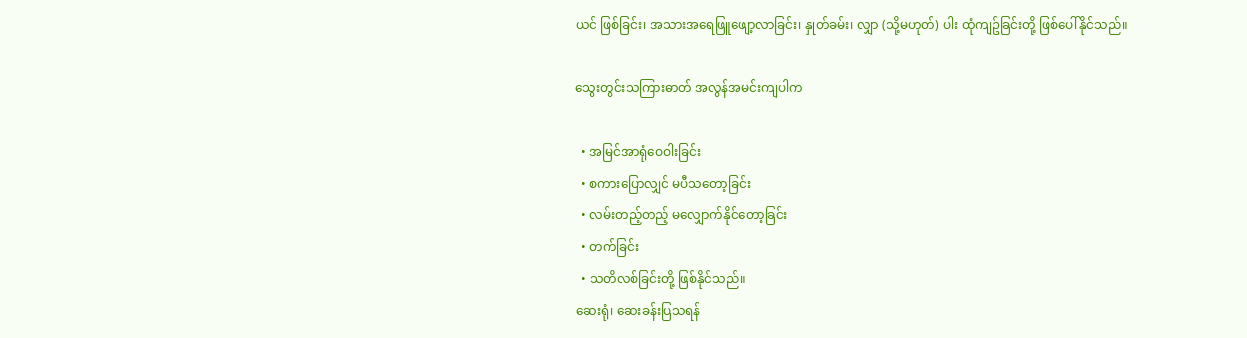ယင် ဖြစ်ခြင်း၊ အသားအရေဖြူဖျော့လာခြင်း၊ နှုတ်ခမ်း၊ လျှာ (သို့မဟုတ်) ပါး ထုံကျဥ်ခြင်းတို့ ဖြစ်ပေါ်နိုင်သည်။

သွေးတွင်းသကြားဓာတ် အလွန်အမင်းကျပါက

  • အမြင်အာရုံဝေဝါးခြင်း
  • စကားပြောလျှင် မပီသတော့ခြင်း
  • လမ်းတည့်တည့် မလျှောက်နိုင်တော့ခြင်း
  • တက်ခြင်း
  • သတိလစ်ခြင်းတို့ ဖြစ်နိုင်သည်။
ဆေးရုံ၊ ဆေးခန်းပြသရန်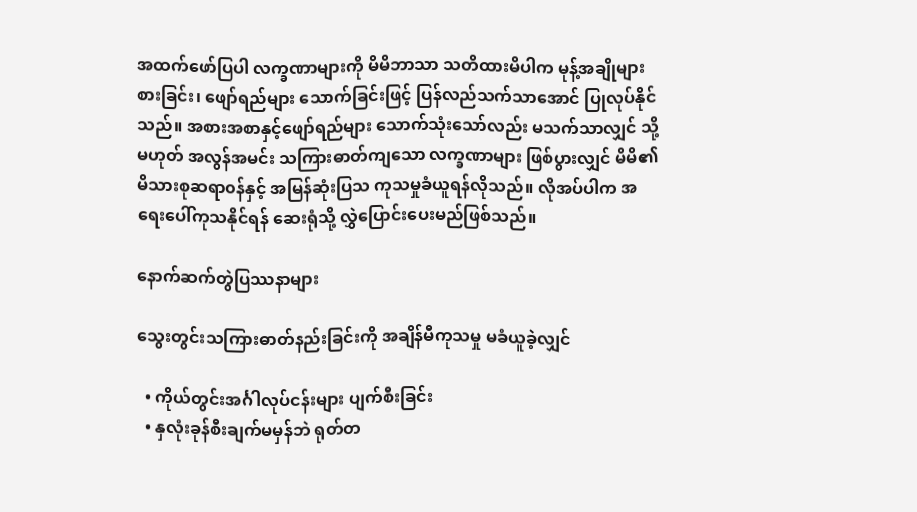အထက်ဖော်ပြပါ လက္ခဏာများကို မိမိဘာသာ သတိထားမိပါက မုန့်အချိုများစားခြင်း၊ ဖျော်ရည်များ သောက်ခြင်းဖြင့် ပြန်လည်သက်သာအောင် ပြုလုပ်နိုင်သည်။ အစားအစာနှင့်ဖျော်ရည်များ သောက်သုံးသော်လည်း မသက်သာလျှင် သို့မဟုတ် အလွန်အမင်း သကြားဓာတ်ကျသော လက္ခဏာများ ဖြစ်ပွားလျှင် မိမိ၏ မိသားစုဆရာ၀န်နှင့် အမြန်ဆုံးပြသ ကုသမှုခံယူရန်လိုသည်။ လိုအပ်ပါက အရေးပေါ်ကုသနိုင်ရန် ဆေးရုံသို့ လွှဲပြောင်းပေးမည်ဖြစ်သည်။

နောက်ဆက်တွဲပြဿနာများ

သွေးတွင်းသကြားဓာတ်နည်းခြင်းကို အချိန်မီကုသမှု မခံယူခဲ့လျှင်

  • ကိုယ်တွင်းအင်္ဂါလုပ်ငန်းများ ပျက်စီးခြင်း
  • နှလုံးခုန်စီးချက်မမှန်ဘဲ ရုတ်တ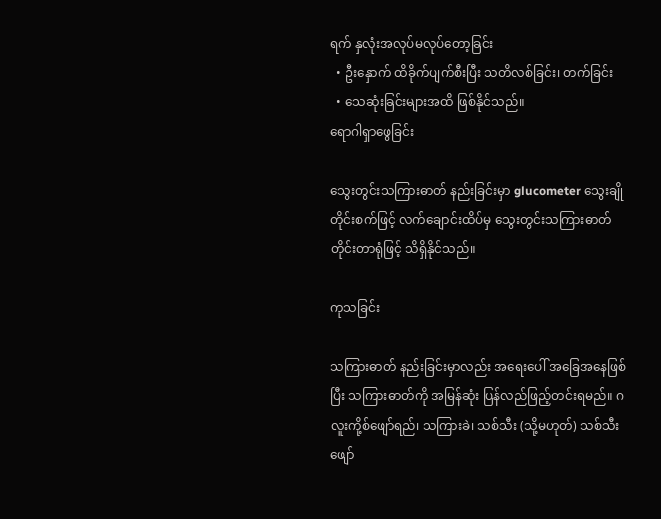ရက် နှလုံးအလုပ်မလုပ်တော့ခြင်း
  • ဦးနှောက် ထိခိုက်ပျက်စီးပြီး သတိလစ်ခြင်း၊ တက်ခြင်း
  • သေဆုံးခြင်းများအထိ ဖြစ်နိုင်သည်။
ရောဂါရှာဖွေခြင်း

သွေးတွင်းသကြားဓာတ် နည်းခြင်းမှာ glucometer သွေးချိုတိုင်းစက်ဖြင့် လက်ချောင်းထိပ်မှ သွေးတွင်းသကြားဓာတ် တိုင်းတာရုံဖြင့် သိရှိနိုင်သည်။

ကုသခြင်း

သကြားဓာတ် နည်းခြင်းမှာလည်း အ‌ရေးပေါ် အခြေအနေဖြစ်ပြီး သကြားဓာတ်ကို အမြန်ဆုံး ပြန်လည်ဖြည့်တင်းရမည်။ ဂလူးကို့စ်ဖျော်ရည်၊ သကြားခဲ၊ သစ်သီး (သို့မဟုတ်) သစ်သီးဖျော်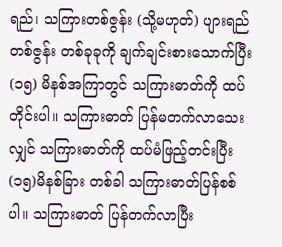ရည်၊ သကြားတစ်ဇွန်း (သို့မဟုတ်) ပျားရည်တစ်ဇွန်း တစ်ခုခုကို ချက်ချင်းစားသောက်ပြီး (၁၅) မိနစ်အကြာတွင် သကြားဓာတ်ကို ထပ်တိုင်းပါ။ သကြားဓာတ် ပြန်မတက်လာသေးလျှင် သကြားဓာတ်ကို ထပ်မံဖြည့်တင်းပြီး (၁၅)မိနစ်ခြား တစ်ခါ သကြားဓာတ်ပြန်စစ်ပါ။ သကြားဓာတ် ပြန်တက်လာပြီး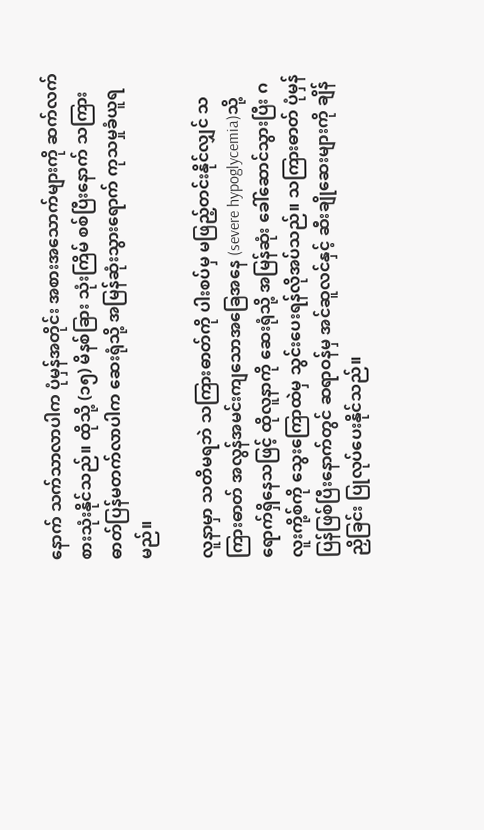နောက် သက်သာလာပါက ပုံမှန်အတိုင်း အစားအသောက်များကို ဆက်လက် စားသုံးနိုင်သည်။ ထိုသို့ (၁၅) မိနစ်ခြား သုံးကြိမ် စစ်ပြီးနောက် သကြားဓာတ်ပြန်မတက်လာပါက ဆေးရုံသို့ အမြန်ဆုံးသွားရောက် ကုသမှုခံယူရမည်။

လူနာမှာ သတိမရဘဲ သကြားဓာတ်ကို ပါးစပ်မှ မဖြည့်တင်းနိုင်လျှင် သကြားဓာတ် အလွန်အမင်းကျသောအခြေအနေ (severe hypoglycemia)သို့ ရောက်ရှိနေသဖြင့် ထိုလူနာကို ဆေးရုံသို့ အမြန်ဆုံး ခေါ်ဆောင်သွားပြီး ဂလူးကို့စ်ကို သွေးကြောထဲမှ သွင်းပေးရန်လိုအပ်သည်။ သကြားဓာတ် ပုံမှန်ပြန်ဖြစ်ပြီးနောက်တွင် ဆရာဝန်မှ အင်ဆူလင်နှင့် ဆီးချိုဆေးများကို ချိန်ညှိခြင်း ပြုလုပ်ပေးနိုင်သည်။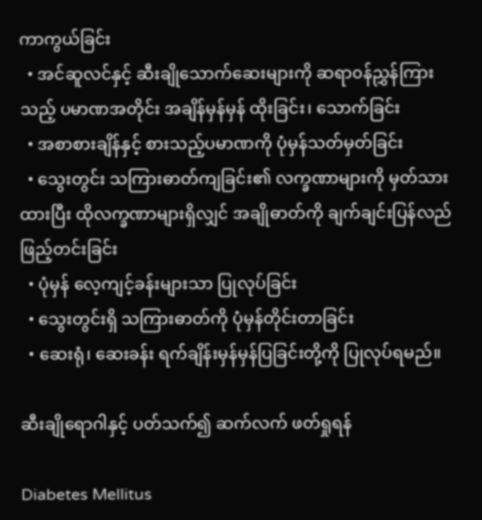ကာကွယ်ခြင်း
  • အင်ဆူလင်နှင့် ဆီးချိုသောက်ဆေးများကို ဆရာ၀န်ညွှန်ကြားသည့် ပမာဏအတိုင်း အချိန်မှန်မှန် ထိုးခြင်း၊ သောက်ခြင်း
  • အစာစားချိန်နှင့် စားသည့်ပမာဏကို ပုံမှန်သတ်မှတ်ခြင်း
  • သွေးတွင်း သကြားဓာတ်ကျခြင်း၏ လက္ခဏာများကို မှတ်သားထားပြီး ထိုလက္ခဏာများရှိလျှင် အချိုဓာတ်ကို ချက်ချင်းပြန်လည်ဖြည့်တင်းခြင်း
  • ပုံမှန် လေ့ကျင့်ခန်းများသာ ပြုလုပ်ခြင်း
  • သွေးတွင်းရှိ သကြားဓာတ်ကို ပုံမှန်တိုင်းတာခြင်း
  • ဆေးရုံ၊ ဆေးခန်း ရက်ချိန်းမှန်မှန်ပြခြင်းတို့ကို ပြုလုပ်ရမည်။

ဆီးချိုရောဂါနှင့် ပတ်သက်၍ ဆက်လက် ဖတ်ရှုရန်

Diabetes Mellitus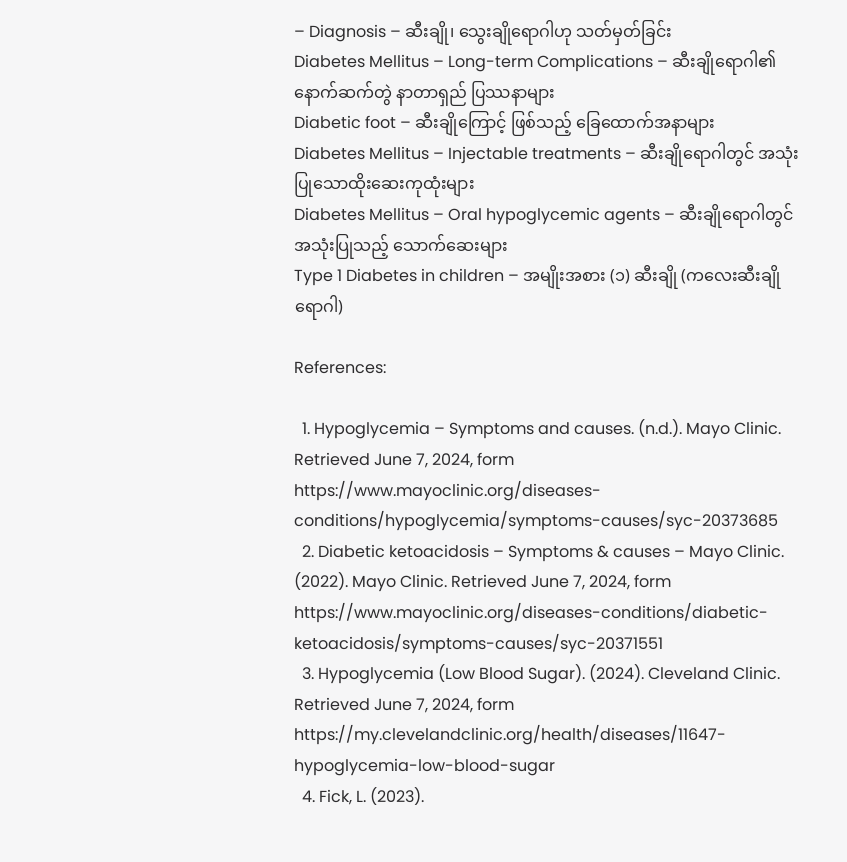– Diagnosis – ဆီးချို၊ သွေးချိုရောဂါဟု သတ်မှတ်ခြင်း
Diabetes Mellitus – Long-term Complications – ဆီးချိုရောဂါ၏ နောက်ဆက်တွဲ နာတာရှည် ပြဿနာများ
Diabetic foot – ဆီးချိုကြောင့် ဖြစ်သည့် ခြေထောက်အနာများ
Diabetes Mellitus – Injectable treatments – ဆီးချိုရောဂါတွင် အသုံးပြုသောထိုးဆေးကုထုံးများ
Diabetes Mellitus – Oral hypoglycemic agents – ဆီးချိုရောဂါတွင် အသုံးပြုသည့် သောက်ဆေးများ
Type 1 Diabetes in children – အမျိုးအစား (၁) ဆီးချို (ကလေးဆီးချိုရောဂါ)

References:

  1. Hypoglycemia – Symptoms and causes. (n.d.). Mayo Clinic. Retrieved June 7, 2024, form https://www.mayoclinic.org/diseases-conditions/hypoglycemia/symptoms-causes/syc-20373685
  2. Diabetic ketoacidosis – Symptoms & causes – Mayo Clinic. (2022). Mayo Clinic. Retrieved June 7, 2024, form https://www.mayoclinic.org/diseases-conditions/diabetic-ketoacidosis/symptoms-causes/syc-20371551
  3. Hypoglycemia (Low Blood Sugar). (2024). Cleveland Clinic. Retrieved June 7, 2024, form https://my.clevelandclinic.org/health/diseases/11647-hypoglycemia-low-blood-sugar
  4. Fick, L. (2023).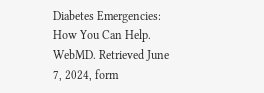Diabetes Emergencies: How You Can Help. WebMD. Retrieved June 7, 2024, form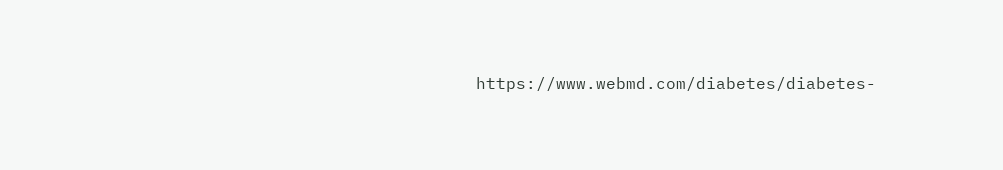https://www.webmd.com/diabetes/diabetes-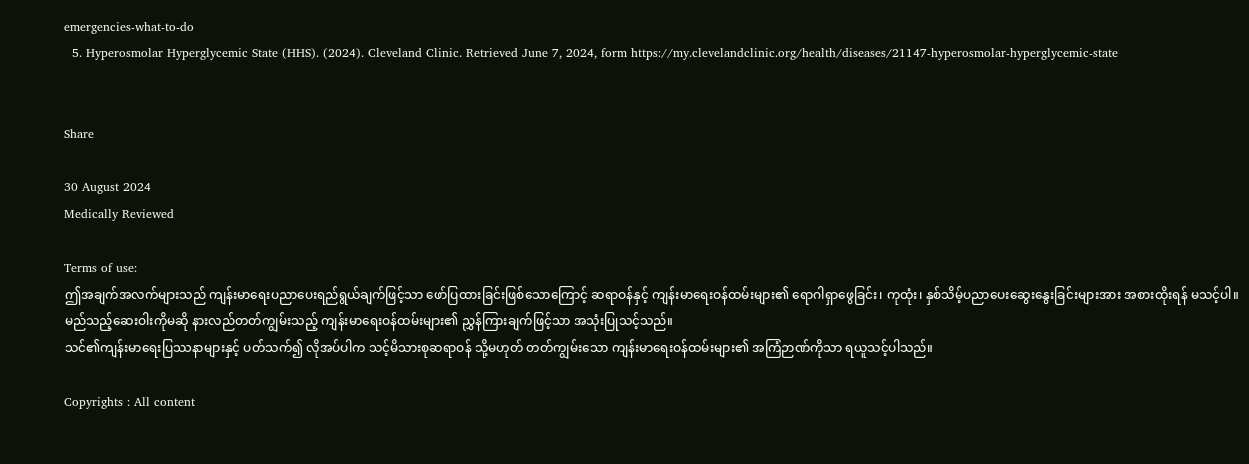emergencies-what-to-do
  5. Hyperosmolar Hyperglycemic State (HHS). (2024). Cleveland Clinic. Retrieved June 7, 2024, form https://my.clevelandclinic.org/health/diseases/21147-hyperosmolar-hyperglycemic-state


Share

30 August 2024
Medically Reviewed

Terms of use:
ဤအချက်အလက်များသည် ကျန်းမာရေးပညာပေးရည်ရွယ်ချက်ဖြင့်သာ ဖော်ပြထားခြင်းဖြစ်သောကြောင့် ဆရာဝန်နှင့် ကျန်းမာရေးဝန်ထမ်းများ၏ ရောဂါရှာဖွေခြင်း၊ ကုထုံး၊ နှစ်သိမ့်ပညာပေးဆွေးနွေးခြင်းများအား အစားထိုးရန် မသင့်ပါ။ မည်သည့်ဆေးဝါးကိုမဆို နားလည်တတ်ကျွမ်းသည့် ကျန်းမာရေးဝန်ထမ်းများ၏ ညွှန်ကြားချက်ဖြင့်သာ အသုံးပြုသင့်သည်။
သင်၏ကျန်းမာရေးပြဿနာများနှင့် ပတ်သက်၍ လိုအပ်ပါက သင့်မိသားစုဆရာဝန် သို့မဟုတ် တတ်ကျွမ်းသော ကျန်းမာရေးဝန်ထမ်းများ၏ အကြံဉာဏ်ကိုသာ ရယူသင့်ပါသည်။

Copyrights : All content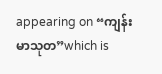appearing on “ကျန်းမာသုတ”which is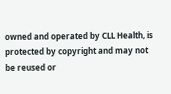owned and operated by CLL Health, is protected by copyright and may not be reused or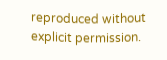reproduced without explicit permission.